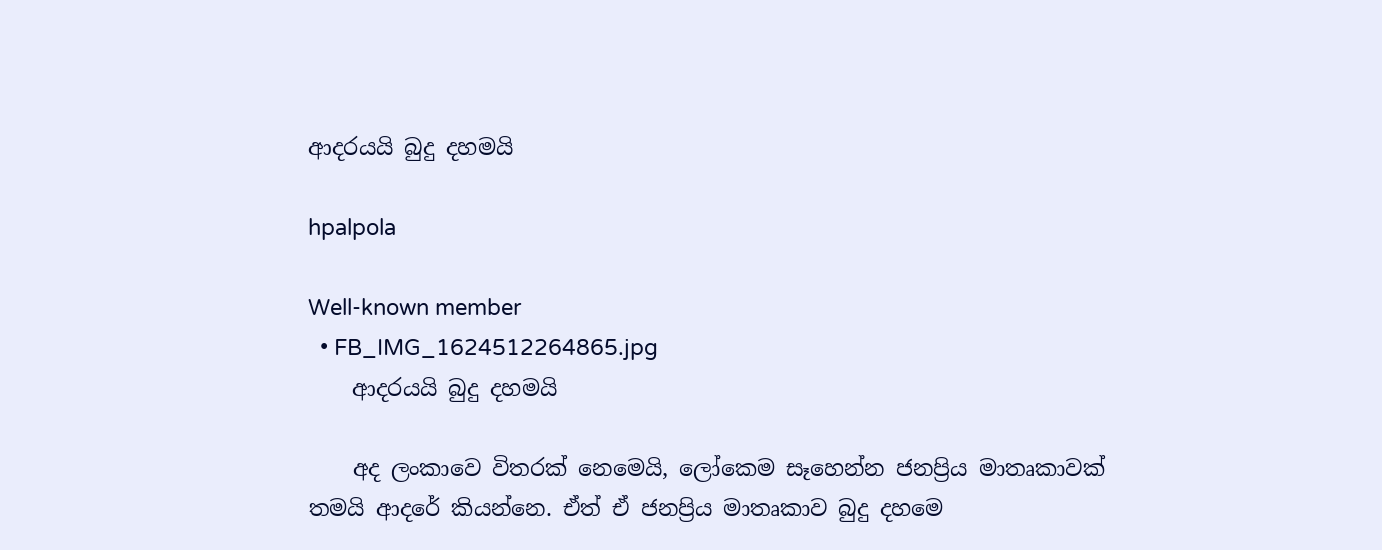ආදරයයි බුදු දහමයි

hpalpola

Well-known member
  • FB_IMG_1624512264865.jpg
    ආදරයයි බුදු දහමයි

    අද ලංකාවෙ විතරක් නෙමෙයි, ලෝකෙම සෑහෙන්න ජනප්‍රිය මාතෘකාවක් තමයි ආදරේ කියන්නෙ. ඒත් ඒ ජනප්‍රිය මාතෘකාව බුදු දහමෙ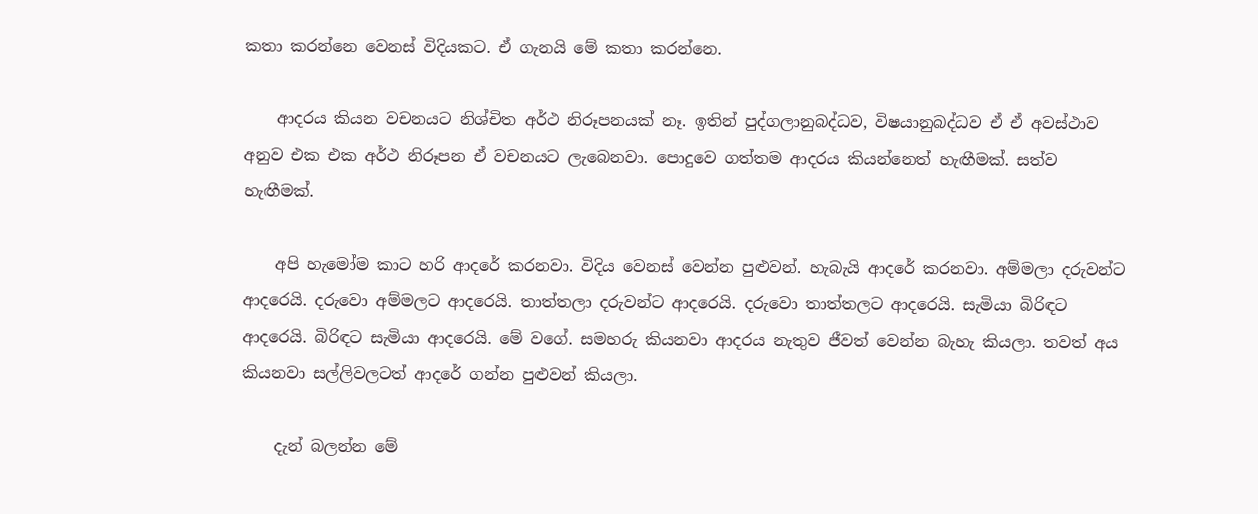කතා කරන්නෙ වෙනස් විදියකට. ඒ ගැනයි මේ කතා කරන්නෙ.

    ආදරය කියන වචනයට නිශ්චිත අර්ථ නිරූපනයක් නෑ. ඉතින් පුද්ගලානුබද්ධව, විෂයානුබද්ධව ඒ ඒ අවස්ථාව අනුව එක එක අර්ථ නිරූපන ඒ වචනයට ලැබෙනවා. පොදුවෙ ගත්තම ආදරය කියන්නෙත් හැඟීමක්. සත්ව හැඟීමක්.

    අපි හැමෝම කාට හරි ආදරේ කරනවා. විදිය වෙනස් වෙන්න පුළුවන්. හැබැයි ආදරේ කරනවා. අම්මලා දරුවන්ට ආදරෙයි. දරුවො අම්මලට ආදරෙයි. තාත්තලා දරුවන්ට ආදරෙයි. දරුවො තාත්තලට ආදරෙයි. සැමියා බිරිඳට ආදරෙයි. බිරිඳට සැමියා ආදරෙයි. මේ වගේ. සමහරු කියනවා ආදරය නැතුව ජීවත් වෙන්න බැහැ කියලා. තවත් අය කියනවා සල්ලිවලටත් ආදරේ ගන්න පුළුවන් කියලා.

    දැන් බලන්න මේ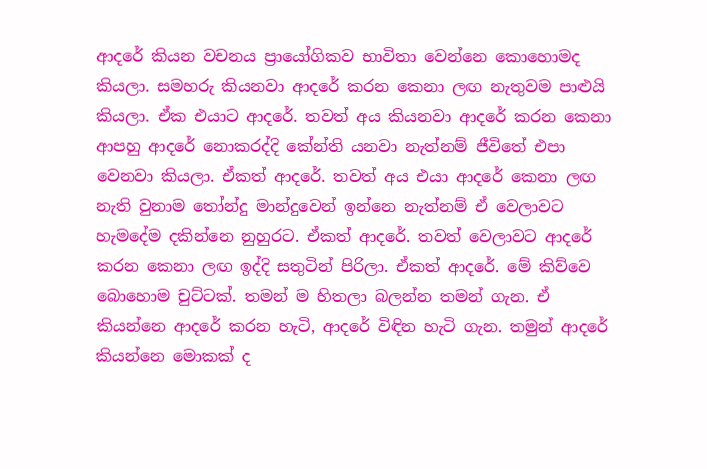ආදරේ කියන වචනය ප්‍රායෝගිකව භාවිතා වෙන්නෙ කොහොමද කියලා. සමහරු කියනවා ආදරේ කරන කෙනා ලඟ නැතුවම පාළුයි කියලා. ඒක එයාට ආදරේ. තවත් අය කියනවා ආදරේ කරන කෙනා ආපහු ආදරේ නොකරද්දි කේන්ති යනවා නැත්නම් ජීවිතේ එපා වෙනවා කියලා. ඒකත් ආදරේ. තවත් අය එයා ආදරේ කෙනා ලඟ නැති වුනාම තෝන්දු මාන්දුවෙන් ඉන්නෙ නැත්නම් ඒ වෙලාවට හැමදේම දකින්නෙ නුහුරට. ඒකත් ආදරේ. තවත් වෙලාවට ආදරේ කරන කෙනා ලඟ ඉද්දි සතුටින් පිරිලා. ඒකත් ආදරේ. මේ කිව්වෙ බොහොම චුට්ටක්. තමන් ම හිතලා බලන්න තමන් ගැන. ඒ කියන්නෙ ආදරේ කරන හැටි, ආදරේ විඳින හැටි ගැන. තමුන් ආදරේ කියන්නෙ මොකක් ද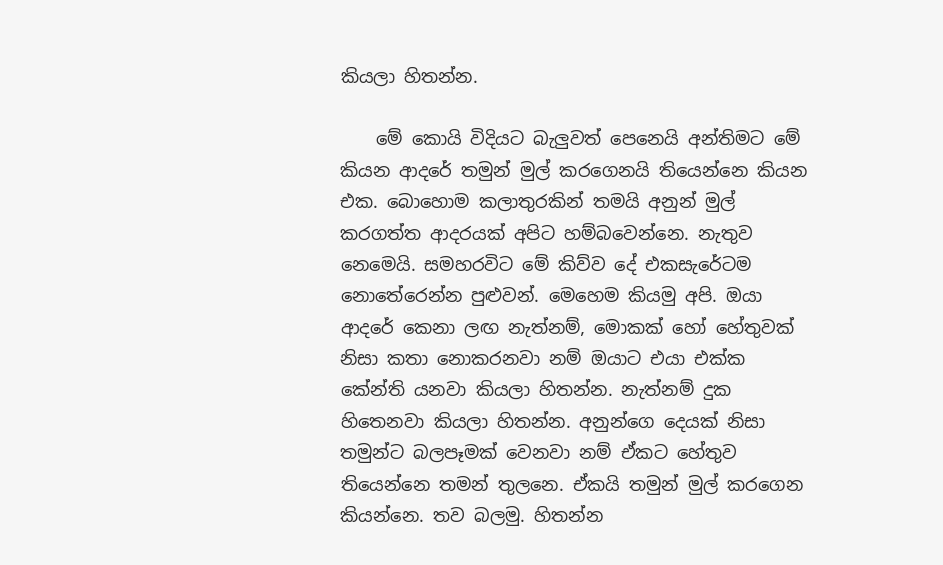කියලා හිතන්න.

    මේ කොයි විදියට බැලුවත් පෙනෙයි අන්තිමට මේ කියන ආදරේ තමුන් මුල් කරගෙනයි තියෙන්නෙ කියන එක. බොහොම කලාතුරකින් තමයි අනුන් මුල් කරගත්ත ආදරයක් අපිට හම්බවෙන්නෙ. නැතුව නෙමෙයි. සමහරවිට මේ කිව්ව දේ එකසැරේටම නොතේරෙන්න පුළුවන්. මෙහෙම කියමු අපි. ඔයා ආදරේ කෙනා ලඟ නැත්නම්, මොකක් හෝ හේතුවක් නිසා කතා නොකරනවා නම් ඔයාට එයා එක්ක කේන්ති යනවා කියලා හිතන්න. නැත්නම් දුක හිතෙනවා කියලා හිතන්න. අනුන්ගෙ දෙයක් නිසා තමුන්ට බලපෑමක් වෙනවා නම් ඒකට හේතුව තියෙන්නෙ තමන් තුලනෙ. ඒකයි තමුන් මුල් කරගෙන කියන්නෙ. තව බලමු. හිතන්න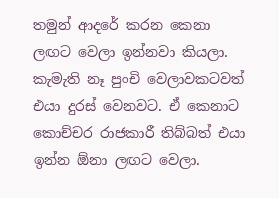තමුන් ආදරේ කරන කෙනා ලඟට වෙලා ඉන්නවා කියලා. කැමැති නෑ පුංචි වෙලාවකටවත් එයා දුරස් වෙනවට. ඒ කෙනාට කොච්චර රාජකාරී තිබ්බත් එයා ඉන්න ඕනා ලඟට වෙලා.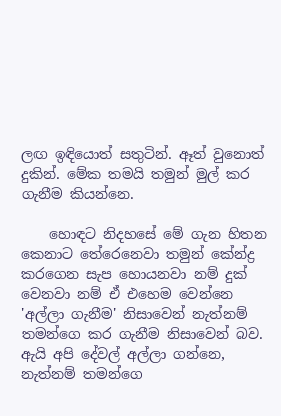ලඟ ඉඳියොත් සතුටින්. ඈත් වුනොත් දුකින්. මේක තමයි තමුන් මුල් කර ගැනීම කියන්නෙ.

    හොඳට නිදහසේ මේ ගැන හිතන කෙනාට තේරෙනෙවා තමුන් කේන්ද්‍ර කරගෙන සැප හොයනවා නම් දුක් වෙනවා නම් ඒ එහෙම වෙන්නෙ 'අල්ලා ගැනීම' නිසාවෙන් නැත්නම් තමන්ගෙ කර ගැනීම නිසාවෙන් බව. ඇයි අපි දේවල් අල්ලා ගන්නෙ, නැත්නම් තමන්ගෙ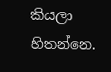කියලා හිතන්නෙ.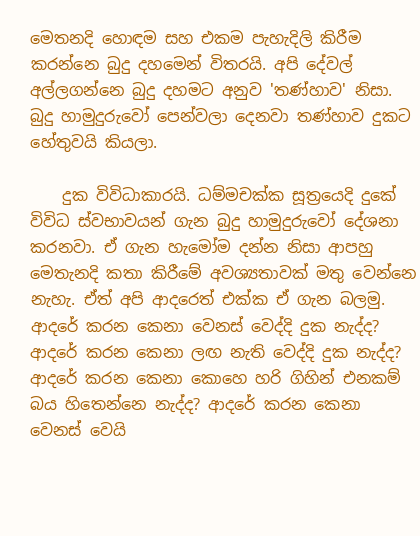මෙතනදි හොඳම සහ එකම පැහැදිලි කිරීම කරන්නෙ බුදු දහමෙන් විතරයි. අපි දේවල් අල්ලගන්නෙ බුදු දහමට අනුව 'තණ්හාව' නිසා. බුදු හාමුදුරුවෝ පෙන්වලා දෙනවා තණ්හාව දුකට හේතුවයි කියලා.

    දුක විවිධාකාරයි. ධම්මචක්ක සූත්‍රයෙදි දුකේ විවිධ ස්වභාවයන් ගැන බුදු හාමුදුරුවෝ දේශනා කරනවා. ඒ ගැන හැමෝම දන්න නිසා ආපහු මෙතැනදි කතා කිරීමේ අවශ්‍යතාවක් මතු වෙන්නෙ නැහැ. ඒත් අපි ආදරෙත් එක්ක ඒ ගැන බලමු. ආදරේ කරන කෙනා වෙනස් වෙද්දි දුක නැද්ද? ආදරේ කරන කෙනා ලඟ නැති වෙද්දි දුක නැද්ද? ආදරේ කරන කෙනා කොහෙ හරි ගිහින් එනකම් බය හිතෙන්නෙ නැද්ද? ආදරේ කරන කෙනා වෙනස් වෙයි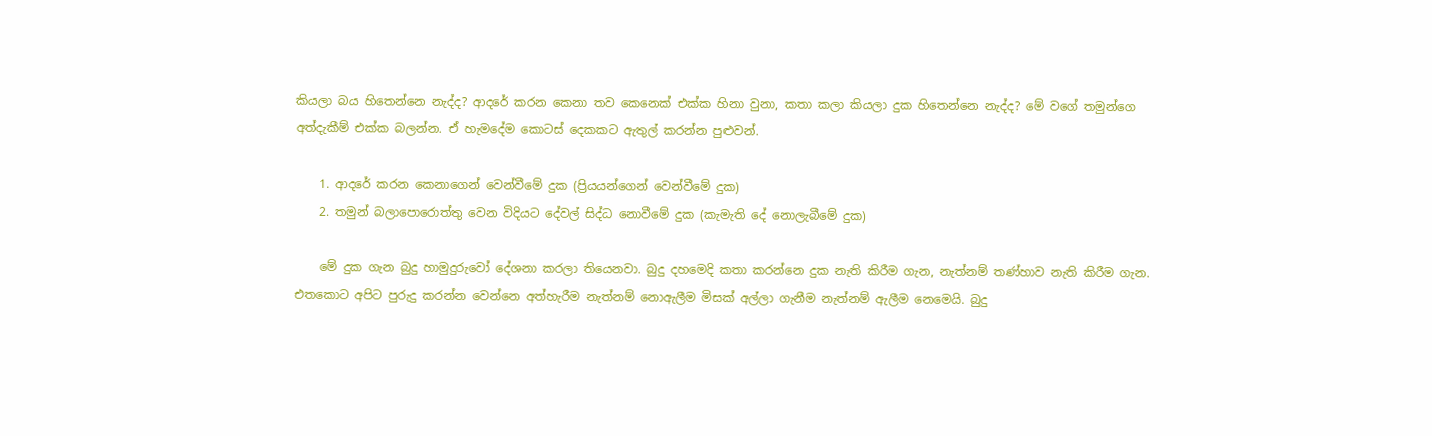කියලා බය හිතෙන්නෙ නැද්ද? ආදරේ කරන කෙනා තව කෙනෙක් එක්ක හිනා වුනා, කතා කලා කියලා දුක හිතෙන්නෙ නැද්ද? මේ වගේ තමුන්ගෙ අත්දැකීම් එක්ක බලන්න. ඒ හැමදේම කොටස් දෙකකට ඇතුල් කරන්න පුළුවන්.

    1. ආදරේ කරන කෙනාගෙන් වෙන්වීමේ දුක (ප්‍රියයන්ගෙන් වෙන්වීමේ දුක)
    2. තමුන් බලාපොරොත්තු වෙන විදියට දේවල් සිද්ධ නොවීමේ දුක (කැමැති දේ නොලැබීමේ දුක)

    මේ දුක ගැන බුදු හාමුදුරුවෝ දේශනා කරලා තියෙනවා. බුදු දහමෙදි කතා කරන්නෙ දුක නැති කිරීම ගැන, නැත්නම් තණ්හාව නැති කිරීම ගැන. එතකොට අපිට පුරුදු කරන්න වෙන්නෙ අත්හැරීම නැත්නම් නොඇලීම මිසක් අල්ලා ගැනීම නැත්නම් ඇලීම නෙමෙයි. බුදු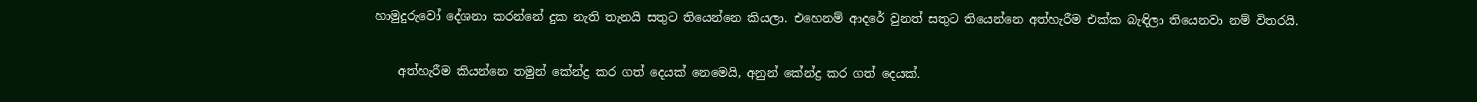හාමුදුරුවෝ දේශනා කරන්නේ දුක නැති තැනයි සතුට තියෙන්නෙ කියලා. එහෙනම් ආදරේ වුනත් සතුට තියෙන්නෙ අත්හැරීම එක්ක බැඳිලා තියෙනවා නම් විතරයි.

    අත්හැරීම කියන්නෙ තමුන් කේන්ද්‍ර කර ගත් දෙයක් නෙමෙයි, අනුන් කේන්ද්‍ර කර ගත් දෙයක්.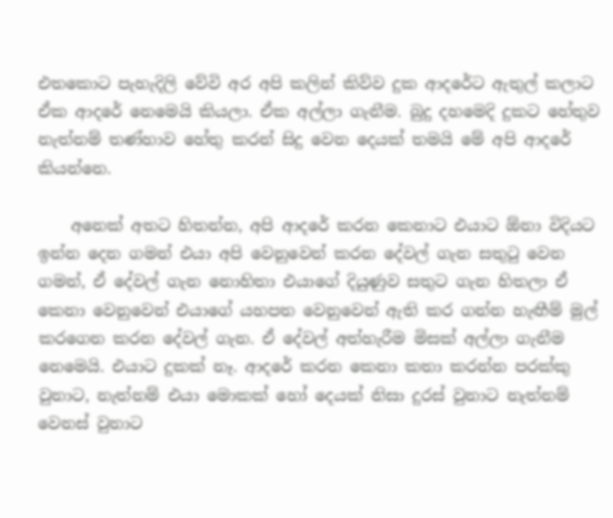එතකොට පැහැදිලි වේවි අර අපි කලින් කිව්ව දුක ආදරේට ඇතුල් කලාට ඒක ආදරේ නෙමෙයි කියලා. ඒක අල්ලා ගැනීම. බුදු දහමෙදි දුකට හේතුව නැත්නම් තණ්හාව හේතු කරන් සිදු වෙන දෙයක් තමයි මේ අපි ආදරේ කියන්නෙ.

    අනෙක් අතට හිතන්න, අපි ආදරේ කරන කෙනාට එයාට ඕනා විදියට ඉන්න දෙන ගමන් එයා අපි වෙනුවෙන් කරන දේවල් ගැන සතුටු වෙන ගමන්, ඒ දේවල් ගැන නොහිතා එයාගේ දියුණුව සතුට ගැන හිතලා ඒ කෙනා වෙනුවෙන් එයාගේ යහපත වෙනුවෙන් ඇති කර ගන්න හැඟීම් මුල් කරගෙන කරන දේවල් ගැන. ඒ දේවල් අත්හැරීම මිසක් අල්ලා ගැනීම නෙමෙයි. එයාට දුකක් නෑ. ආදරේ කරන කෙනා කතා කරන්න පරක්කු වුනාට, නැත්නම් එයා මොකක් හෝ දෙයක් නිසා දුරස් වුනාට නැත්නම් වෙනස් වුනාට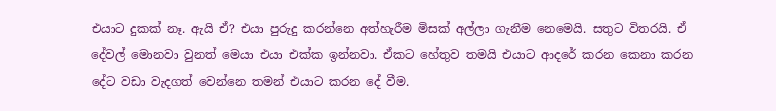එයාට දුකක් නෑ. ඇයි ඒ? එයා පුරුදු කරන්නෙ අත්හැරීම මිසක් අල්ලා ගැනීම නෙමෙයි. සතුට විතරයි. ඒ දේවල් මොනවා වුනත් මෙයා එයා එක්ක ඉන්නවා. ඒකට හේතුව තමයි එයාට ආදරේ කරන කෙනා කරන දේට වඩා වැදගත් වෙන්නෙ තමන් එයාට කරන දේ වීම.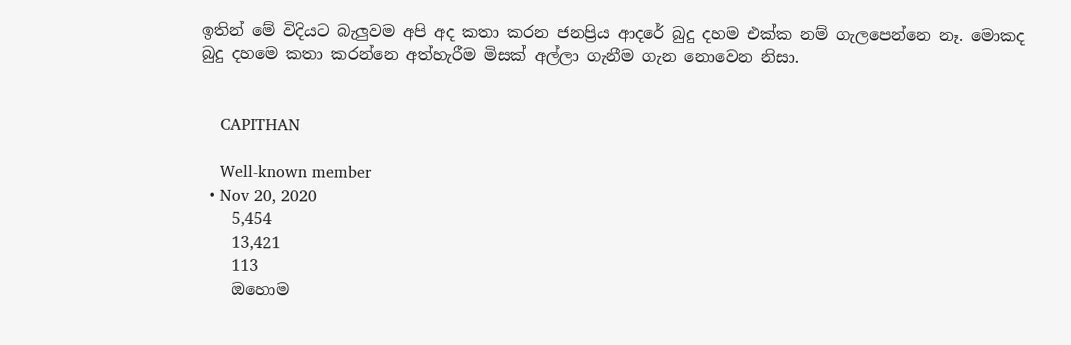ඉතින් මේ විදියට බැලුවම අපි අද කතා කරන ජනප්‍රිය ආදරේ බුදු දහම එක්ක නම් ගැලපෙන්නෙ නෑ. මොකද බුදු දහමෙ කතා කරන්නෙ අත්හැරීම මිසක් අල්ලා ගැනීම ගැන නොවෙන නිසා.


    CAPITHAN

    Well-known member
  • Nov 20, 2020
    5,454
    13,421
    113
    ඔහොම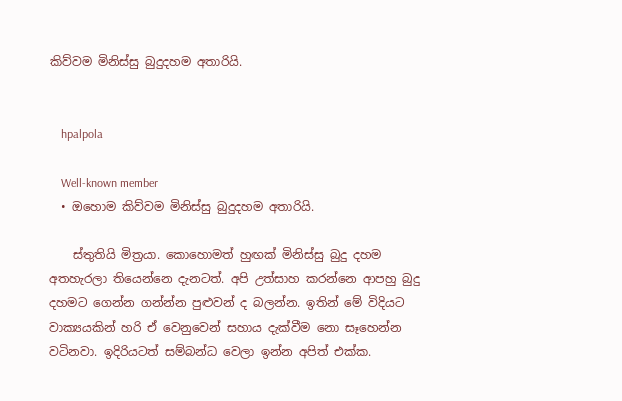කිව්වම මිනිස්සු බුදුදහම අතාරියි.


    hpalpola

    Well-known member
  • ඔහොම කිව්වම මිනිස්සු බුදුදහම අතාරියි.

    ස්තුතියි මිත්‍රයා. කොහොමත් හුඟක් මිනිස්සු බුදු දහම අතහැරලා තියෙන්නෙ දැනටත්. අපි උත්සාහ කරන්නෙ ආපහු බුදු දහමට ගෙන්න ගන්න්න පුළුවන් ද බලන්න. ඉතින් මේ විදියට වාක්‍යයකින් හරි ඒ වෙනුවෙන් සහාය දැක්වීම නො සෑහෙන්න වටිනවා. ඉදිරියටත් සම්බන්ධ වෙලා ඉන්න අපිත් එක්ක.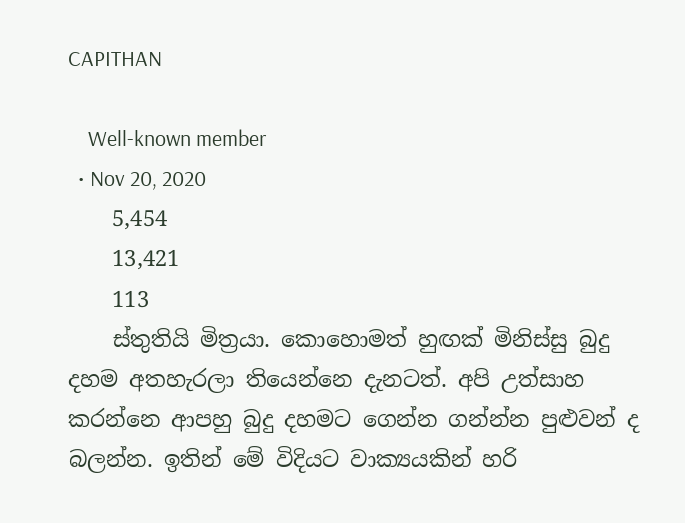CAPITHAN

    Well-known member
  • Nov 20, 2020
    5,454
    13,421
    113
    ස්තුතියි මිත්‍රයා. කොහොමත් හුඟක් මිනිස්සු බුදු දහම අතහැරලා තියෙන්නෙ දැනටත්. අපි උත්සාහ කරන්නෙ ආපහු බුදු දහමට ගෙන්න ගන්න්න පුළුවන් ද බලන්න. ඉතින් මේ විදියට වාක්‍යයකින් හරි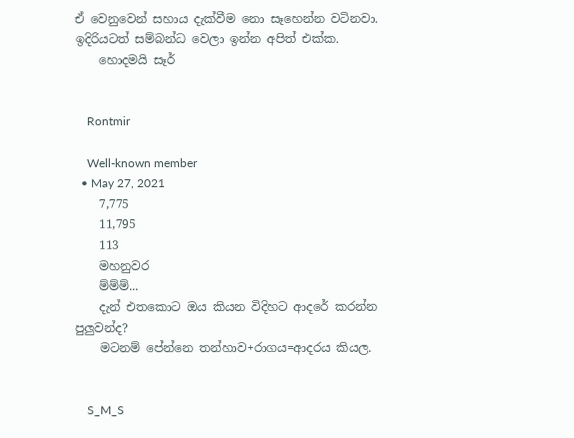ඒ වෙනුවෙන් සහාය දැක්වීම නො සෑහෙන්න වටිනවා. ඉදිරියටත් සම්බන්ධ වෙලා ඉන්න අපිත් එක්ක.
    හොදමයි සෑර්


    Rontmir

    Well-known member
  • May 27, 2021
    7,775
    11,795
    113
    මහනුවර
    ම්ම්ම්...
    දැන් එතකොට ඔය කියන විදිහට ආදරේ කරන්න පුලුවන්ද?
    මටනම් පේන්නෙ තන්හාව+රාගය=ආදරය කියල.


    S_M_S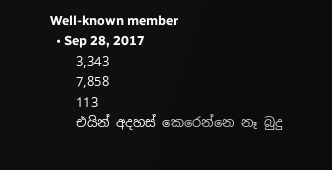Well-known member
  • Sep 28, 2017
    3,343
    7,858
    113
    එයින් අදහස් කෙරෙන්නෙ නෑ බුදු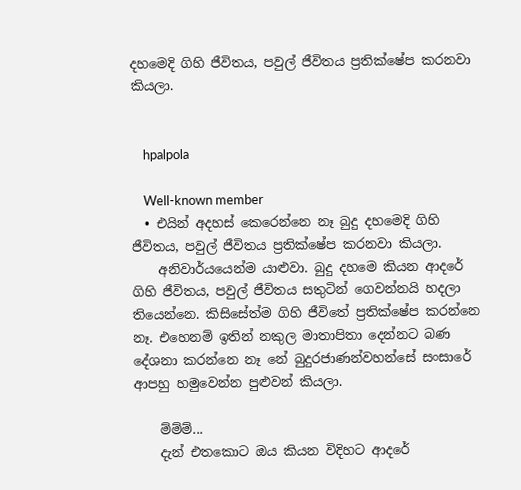දහමෙදි ගිහි ජීවිතය, පවුල් ජීවිතය ප්‍රතික්ෂේප කරනවා කියලා.


    hpalpola

    Well-known member
  • එයින් අදහස් කෙරෙන්නෙ නෑ බුදු දහමෙදි ගිහි ජීවිතය, පවුල් ජීවිතය ප්‍රතික්ෂේප කරනවා කියලා.
    අනිවාර්යයෙන්ම යාළුවා. බුදු දහමෙ කියන ආදරේ ගිහි ජීවිතය, පවුල් ජීවිතය සතුටින් ගෙවන්නයි හදලා තියෙන්නෙ. කිසිසේත්ම ගිහි ජීවිතේ ප්‍රතික්ෂේප කරන්නෙ නෑ. එහෙනම් ඉතින් නකුල මාතාපිතා දෙන්නට බණ දේශනා කරන්නෙ නෑ නේ බුදුරජාණන්වහන්සේ සංසාරේ ආපහු හමුවෙන්න පුළුවන් කියලා.

    ම්ම්ම්...
    දැන් එතකොට ඔය කියන විදිහට ආදරේ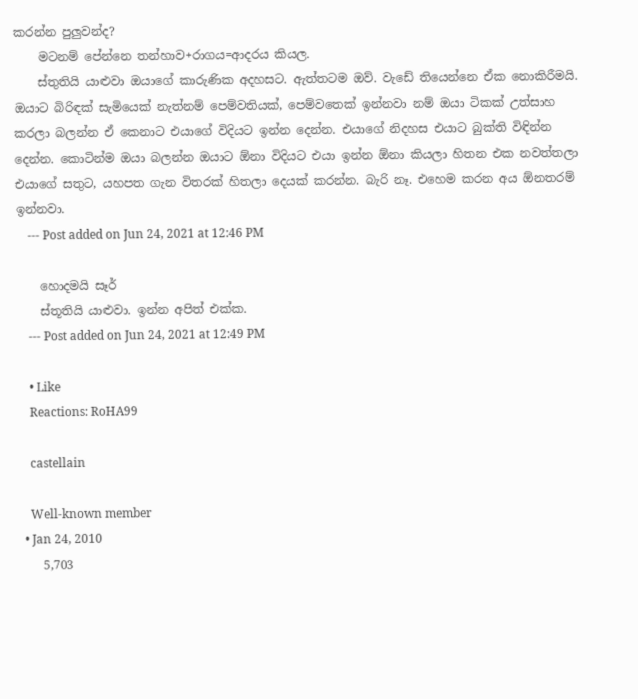කරන්න පුලුවන්ද?
    මටනම් පේන්නෙ තන්හාව+රාගය=ආදරය කියල.
    ස්තුතියි යාළුවා ඔයාගේ කාරුණික අදහසට. ඇත්තටම ඔව්. වැඩේ තියෙන්නෙ ඒක නොකිරීමයි. ඔයාට බිරිඳක් සැමියෙක් නැත්නම් පෙම්වතියක්, පෙම්වතෙක් ඉන්නවා නම් ඔයා ටිකක් උත්සාහ කරලා බලන්න ඒ කෙනාට එයාගේ විදියට ඉන්න දෙන්න. එයාගේ නිදහස එයාට බුක්ති විඳින්න දෙන්න. කොටින්ම ඔයා බලන්න ඔයාට ඕනා විදියට එයා ඉන්න ඕනා කියලා හිතන එක නවත්තලා එයාගේ සතුට, යහපත ගැන විතරක් හිතලා දෙයක් කරන්න. බැරි නෑ. එහෙම කරන අය ඕනතරම් ඉන්නවා.
    --- Post added on Jun 24, 2021 at 12:46 PM

    හොදමයි සෑර්
    ස්තූතියි යාළුවා. ඉන්න අපිත් එක්ක.
    --- Post added on Jun 24, 2021 at 12:49 PM

    • Like
    Reactions: RoHA99

    castellain

    Well-known member
  • Jan 24, 2010
    5,703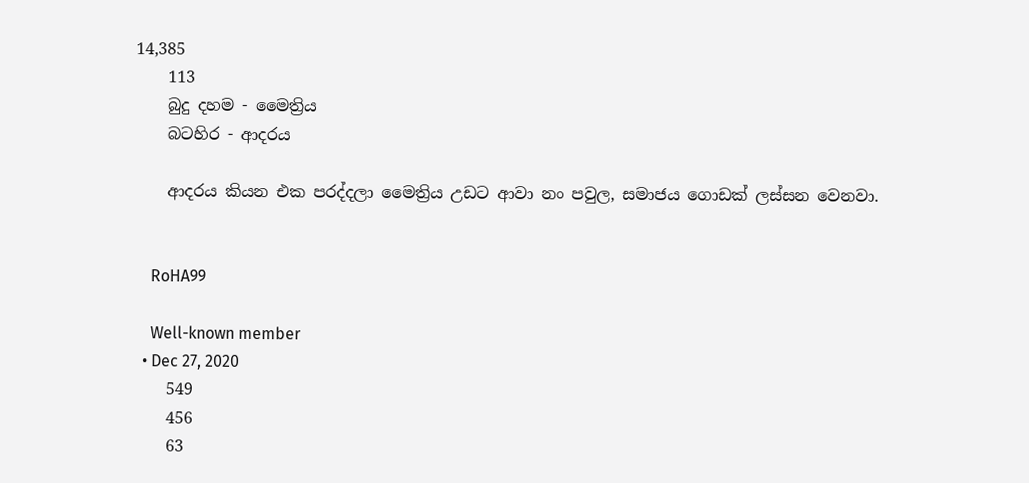14,385
    113
    බුදු දහම - මෛත්‍රිය
    බටහිර - ආදරය

    ආදරය කියන එක පරද්දලා මෛත්‍රිය උඩට ආවා නං පවුල, සමාජය ගොඩක් ලස්සන වෙනවා.


    RoHA99

    Well-known member
  • Dec 27, 2020
    549
    456
    63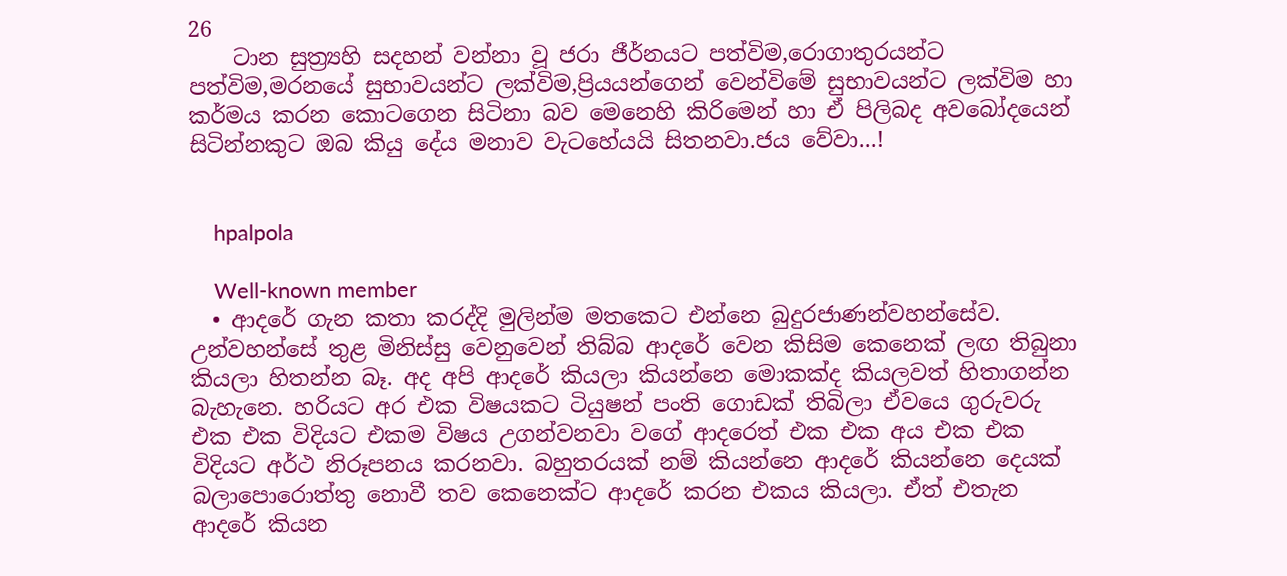26
    ටාන සුත්‍ර්‍යහි සදහන් වන්නා වූ ජරා ජීර්නයට පත්විම,රොගාතුරයන්ට පත්විම,මරනයේ සුභාවයන්ට ලක්විම,ප්‍රියයන්ගෙන් වෙන්විමේ සුභාවයන්ට ලක්විම හා කර්මය කරන කොටගෙන සිටිනා බව මෙනෙහි කිරිමෙන් හා ඒ පිලිබද අවබෝදයෙන් සිටින්නකුට ඔබ කියු දේය මනාව වැටහේයයි සිතනවා.ජය වේවා...!


    hpalpola

    Well-known member
  • ආදරේ ගැන කතා කරද්දි මුලින්ම මතකෙට එන්නෙ බුදුරජාණන්වහන්සේව. උන්වහන්සේ තුළ මිනිස්සු වෙනුවෙන් තිබ්බ ආදරේ වෙන කිසිම කෙනෙක් ලඟ තිබුනා කියලා හිතන්න බෑ. අද අපි ආදරේ කියලා කියන්නෙ මොකක්ද කියලවත් හිතාගන්න බැහැනෙ. හරියට අර එක විෂයකට ටියුෂන් පංති ගොඩක් තිබිලා ඒවයෙ ගුරුවරු එක එක විදියට එකම විෂය උගන්වනවා වගේ ආදරෙත් එක එක අය එක එක විදියට අර්ථ නිරූපනය කරනවා. බහුතරයක් නම් කියන්නෙ ආදරේ කියන්නෙ දෙයක් බලාපොරොත්තු නොවී තව කෙනෙක්ට ආදරේ කරන එකය කියලා. ඒත් එතැන ආදරේ කියන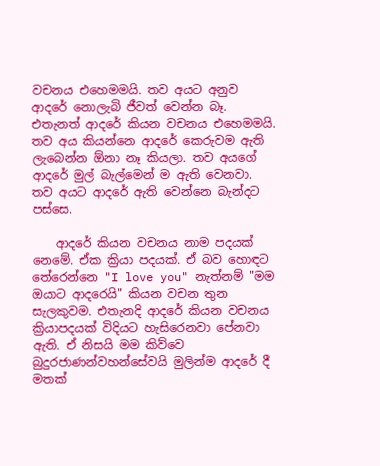වචනය එහෙමමයි. තව අයට අනුව ආදරේ නොලැබි ජීවත් වෙන්න බෑ. එතැනත් ආදරේ කියන වචනය එහෙමමයි. තව අය කියන්නෙ ආදරේ කෙරුවම ඇති ලැබෙන්න ඕනා නෑ කියලා. තව අයගේ ආදරේ මුල් බැල්මෙන් ම ඇති වෙනවා. තව අයට ආදරේ ඇති වෙන්නෙ බැන්දට පස්සෙ.

    ආදරේ කියන වචනය නාම පදයක් නෙමේ. ඒක ක්‍රියා පදයක්. ඒ බව හොඳට තේරෙන්නෙ "I love you" නැත්නම් "මම ඔයාට ආදරෙයි" කියන වචන තුන සැලකුවම. එතැනදි ආදරේ කියන වචනය ක්‍රියාපදයක් විදියට හැසිරෙනවා පේනවා ඇති. ඒ නිසයි මම කිව්වෙ බුදුරජාණන්වහන්සේවයි මුලින්ම ආදරේ දී මතක්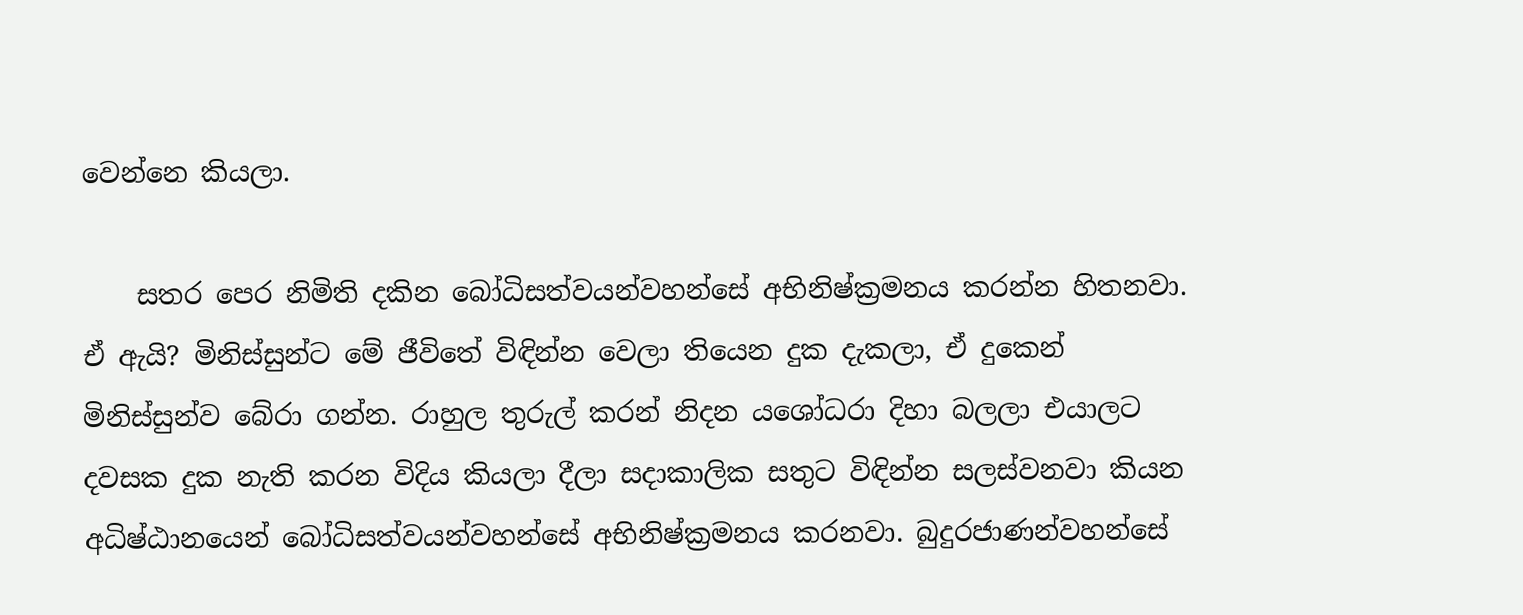වෙන්නෙ කියලා.

    සතර පෙර නිමිති දකින බෝධිසත්වයන්වහන්සේ අභිනිෂ්ක්‍රමනය කරන්න හිතනවා. ඒ ඇයි? මිනිස්සුන්ට මේ ජීවිතේ විඳින්න වෙලා තියෙන දුක දැකලා, ඒ දුකෙන් මිනිස්සුන්ව බේරා ගන්න. රාහුල තුරුල් කරන් නිදන යශෝධරා දිහා බලලා එයාලට දවසක දුක නැති කරන විදිය කියලා දීලා සදාකාලික සතුට විඳින්න සලස්වනවා කියන අධිෂ්ඨානයෙන් බෝධිසත්වයන්වහන්සේ අභිනිෂ්ක්‍රමනය කරනවා. බුදුරජාණන්වහන්සේ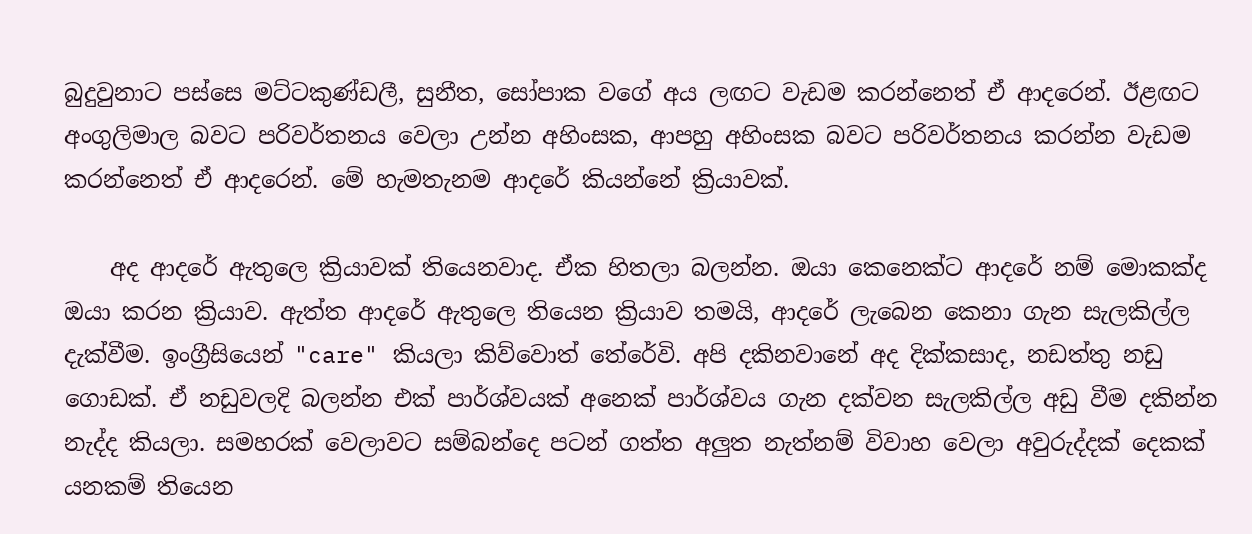බුදුවුනාට පස්සෙ මට්ටකුණ්ඩලී, සුනීත, සෝපාක වගේ අය ලඟට වැඩම කරන්නෙත් ඒ ආදරෙන්. ඊළඟට අංගුලිමාල බවට පරිවර්තනය වෙලා උන්න අහිංසක, ආපහු අහිංසක බවට පරිවර්තනය කරන්න වැඩම කරන්නෙත් ඒ ආදරෙන්. මේ හැමතැනම ආදරේ කියන්නේ ක්‍රියාවක්.

    අද ආදරේ ඇතුලෙ ක්‍රියාවක් තියෙනවාද. ඒක හිතලා බලන්න. ඔයා කෙනෙක්ට ආදරේ නම් මොකක්ද ඔයා කරන ක්‍රියාව. ඇත්ත ආදරේ ඇතුලෙ තියෙන ක්‍රියාව තමයි, ආදරේ ලැබෙන කෙනා ගැන සැලකිල්ල දැක්වීම. ඉංග්‍රීසියෙන් "care" කියලා කිව්වොත් තේරේවි. අපි දකිනවානේ අද දික්කසාද, නඩත්තු නඩු ගොඩක්. ඒ නඩුවලදි බලන්න එක් පාර්ශ්වයක් අනෙක් පාර්ශ්වය ගැන දක්වන සැලකිල්ල අඩු වීම දකින්න නැද්ද කියලා. සමහරක් වෙලාවට සම්බන්දෙ පටන් ගත්ත අලුත නැත්නම් විවාහ වෙලා අවුරුද්දක් දෙකක් යනකම් තියෙන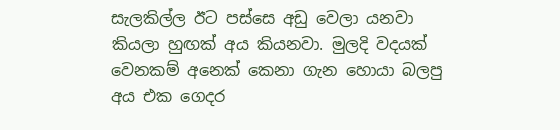සැලකිල්ල ඊට පස්සෙ අඩු වෙලා යනවා කියලා හුඟක් අය කියනවා. මුලදි වදයක් වෙනකම් අනෙක් කෙනා ගැන හොයා බලපු අය එක ගෙදර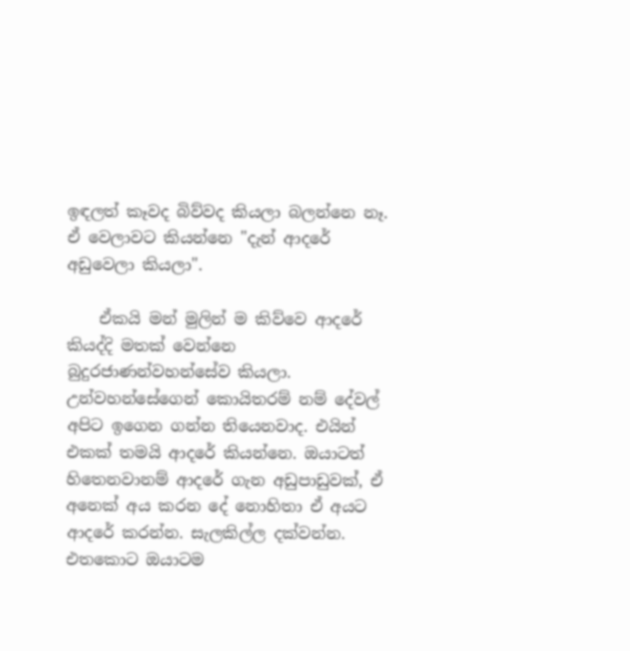ඉඳලත් කෑවද බිව්වද කියලා බලන්නෙ නෑ. ඒ වෙලාවට කියන්නෙ "දැන් ආදරේ අඩුවෙලා කියලා".

    ඒකයි මන් මුලින් ම කිව්වෙ ආදරේ කියද්දි මතක් වෙන්නෙ බුදුරජාණන්වහන්සේව කියලා. උන්වහන්සේගෙන් කොයිතරම් නම් දේවල් අපිට ඉගෙන ගන්න තියෙනවාද. එයින් එකක් තමයි ආදරේ කියන්නෙ. ඔයාටත් හිතෙනවානම් ආදරේ ගැන අඩුපාඩුවක්, ඒ අනෙක් අය කරන දේ නොහිතා ඒ අයට ආදරේ කරන්න. සැලකිල්ල දක්වන්න. එතකොට ඔයාටම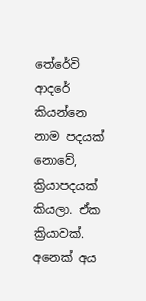තේරේවි ආදරේ කියන්නෙ නාම පදයක් නොවේ, ක්‍රියාපදයක් කියලා. ඒක ක්‍රියාවක්. අනෙක් අය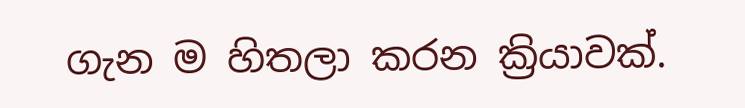ගැන ම හිතලා කරන ක්‍රියාවක්.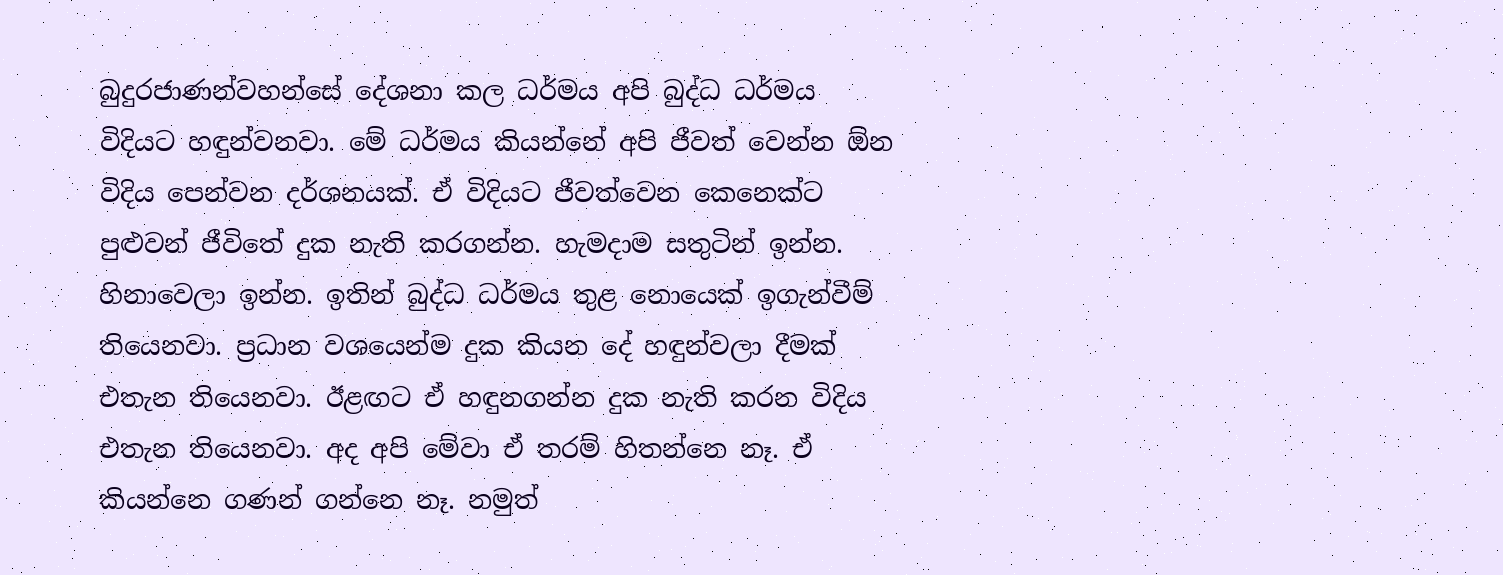බුදුරජාණන්වහන්සේ දේශනා කල ධර්මය අපි බුද්ධ ධර්මය විදියට හඳුන්වනවා. මේ ධර්මය කියන්නේ අපි ජීවත් වෙන්න ඕන විදිය පෙන්වන දර්ශනයක්. ඒ විදියට ජීවත්වෙන කෙනෙක්ට පුළුවන් ජීවිතේ දුක නැති කරගන්න. හැමදාම සතුටින් ඉන්න. හිනාවෙලා ඉන්න. ඉතින් බුද්ධ ධර්මය තුළ නොයෙක් ඉගැන්වීම් තියෙනවා. ප්‍රධාන වශයෙන්ම දුක කියන දේ හඳුන්වලා දීමක් එතැන තියෙනවා. ඊළඟට ඒ හඳුනගන්න දුක නැති කරන විදිය එතැන තියෙනවා. අද අපි මේවා ඒ තරම් හිතන්නෙ නෑ. ඒ කියන්නෙ ගණන් ගන්නෙ නෑ. නමුත්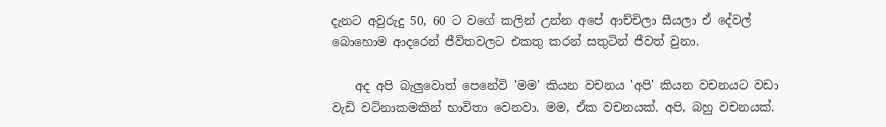දැනට අවුරුදු 50, 60 ට වගේ කලින් උන්න අපේ ආච්චිලා සීයලා ඒ දේවල් බොහොම ආදරෙන් ජීවිතවලට එකතු කරන් සතුටින් ජීවත් වුනා.

    අද අපි බැලුවොත් පෙනේවි 'මම' කියන වචනය 'අපි' කියන වචනයට වඩා වැඩි වටිනාකමකින් භාවිතා වෙනවා. මම, ඒක වචනයක්. අපි, බහු වචනයක්.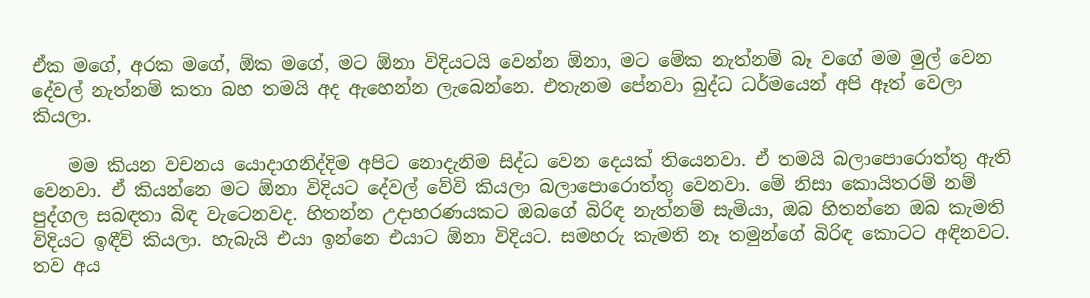ඒක මගේ, අරක මගේ, ඕක මගේ, මට ඕනා විදියටයි වෙන්න ඕනා, මට මේක නැත්නම් බෑ වගේ මම මුල් වෙන දේවල් නැත්නම් කතා බහ තමයි අද ඇහෙන්න ලැබෙන්නෙ. එතැනම පේනවා බුද්ධ ධර්මයෙන් අපි ඈත් වෙලා කියලා.

    මම කියන වචනය යොදාගනිද්දිම අපිට නොදැනිම සිද්ධ වෙන දෙයක් තියෙනවා. ඒ තමයි බලාපොරොත්තු ඇති වෙනවා. ඒ කියන්නෙ මට ඕනා විදියට දේවල් වේවි කියලා බලාපොරොත්තු වෙනවා. මේ නිසා කොයිතරම් නම් පුද්ගල සබඳතා බිඳ වැටෙනවද. හිතන්න උදාහරණයකට ඔබගේ බිරිඳ නැත්නම් සැමියා, ඔබ හිතන්නෙ ඔබ කැමති විදියට ඉඳීවි කියලා. හැබැයි එයා ඉන්නෙ එයාට ඕනා විදියට. සමහරු කැමති නෑ තමුන්ගේ බිරිඳ කොටට අඳිනවට. තව අය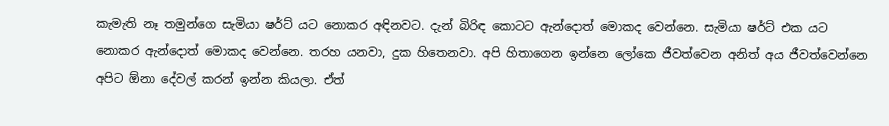කැමැති නෑ තමුන්ගෙ සැමියා ෂර්ට් යට නොකර අඳිනවට. දැන් බිරිඳ කොටට ඇන්දොත් මොකද වෙන්නෙ. සැමියා ෂර්ට් එක යට නොකර ඇන්දොත් මොකද වෙන්නෙ. තරහ යනවා, දුක හිතෙනවා. අපි හිතාගෙන ඉන්නෙ ලෝකෙ ජීවත්වෙන අනිත් අය ජීවත්වෙන්නෙ අපිට ඕනා දේවල් කරන් ඉන්න කියලා. ඒත්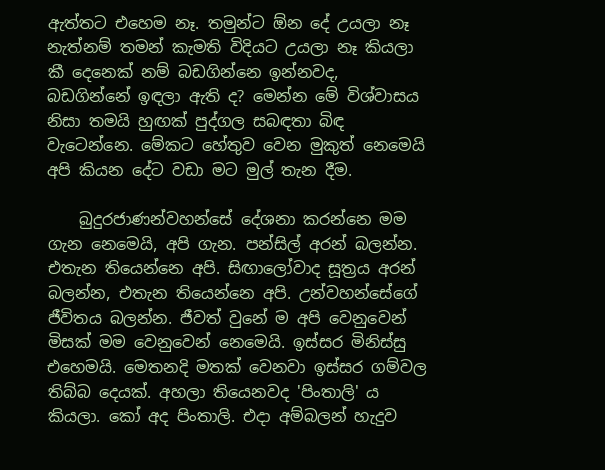ඇත්තට එහෙම නෑ. තමුන්ට ඕන දේ උයලා නෑ නැත්නම් තමන් කැමති විදියට උයලා නෑ කියලා කී දෙනෙක් නම් බඩගින්නෙ ඉන්නවද, බඩගින්නේ ඉඳලා ඇති ද? මෙන්න මේ විශ්වාසය නිසා තමයි හුඟක් පුද්ගල සබඳතා බිඳ වැටෙන්නෙ. මේකට හේතුව වෙන මුකුත් නෙමෙයි අපි කියන දේට වඩා මට මුල් තැන දීම.

    බුදුරජාණන්වහන්සේ දේශනා කරන්නෙ මම ගැන නෙමෙයි, අපි ගැන. පන්සිල් අරන් බලන්න. එතැන තියෙන්නෙ අපි. සිඟාලෝවාද සූත්‍රය අරන් බලන්න, එතැන තියෙන්නෙ අපි. උන්වහන්සේගේ ජීවිතය බලන්න. ජීවත් වුනේ ම අපි වෙනුවෙන් මිසක් මම වෙනුවෙන් නෙමෙයි. ඉස්සර මිනිස්සු එහෙමයි. මෙතනදි මතක් වෙනවා ඉස්සර ගම්වල තිබ්බ දෙයක්. අහලා තියෙනවද 'පිංතාලි' ය කියලා. කෝ අද පිංතාලි. එදා අම්බලන් හැදුව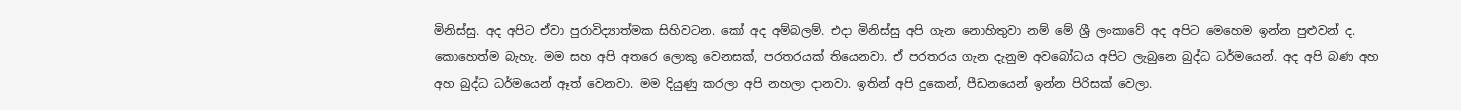මිනිස්සු. අද අපිට ඒවා පුරාවිද්‍යාත්මක සිහිවටන. කෝ අද අම්බලම්. එදා මිනිස්සු අපි ගැන නොහිතුවා නම් මේ ශ්‍රී ලංකාවේ අද අපිට මෙහෙම ඉන්න පුළුවන් ද. කොහෙත්ම බැහැ. මම සහ අපි අතරෙ ලොකු වෙනසක්, පරතරයක් තියෙනවා. ඒ පරතරය ගැන දැනුම අවබෝධය අපිට ලැබුනෙ බුද්ධ ධර්මයෙන්. අද අපි බණ අහ අහ බුද්ධ ධර්මයෙන් ඈත් වෙනවා. මම දියුණු කරලා අපි නහලා දානවා. ඉතින් අපි දුකෙන්, පීඩනයෙන් ඉන්න පිරිසක් වෙලා.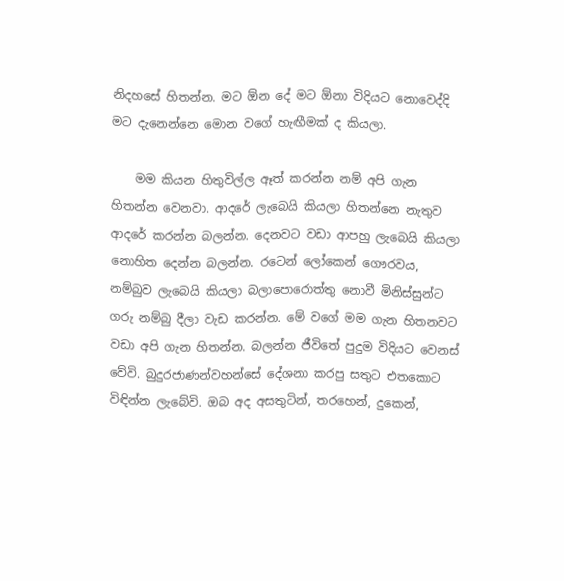නිදහසේ හිතන්න. මට ඕන දේ මට ඕනා විදියට නොවෙද්දි මට දැනෙන්නෙ මොන වගේ හැඟීමක් ද කියලා.

    මම කියන හිතුවිල්ල ඈත් කරන්න නම් අපි ගැන හිතන්න වෙනවා. ආදරේ ලැබෙයි කියලා හිතන්නෙ නැතුව ආදරේ කරන්න බලන්න. දෙනවට වඩා ආපහු ලැබෙයි කියලා නොහිත දෙන්න බලන්න. රටෙන් ලෝකෙන් ගෞරවය, නම්බුව ලැබෙයි කියලා බලාපොරොත්තු නොවී මිනිස්සුන්ට ගරු නම්බු දීලා වැඩ කරන්න. මේ වගේ මම ගැන හිතනවට වඩා අපි ගැන හිතන්න. බලන්න ජීවිතේ පුදුම විදියට වෙනස් වේවි. බුදුරජාණන්වහන්සේ දේශනා කරපු සතුට එතකොට විඳින්න ලැබේවි. ඔබ අද අසතුටින්, තරහෙන්, දුකෙන්,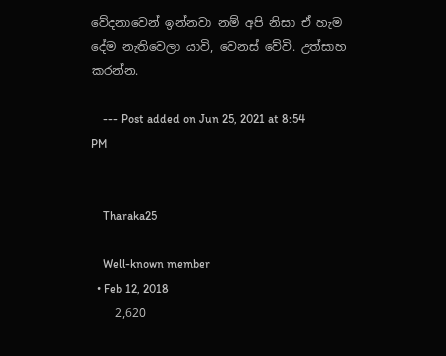වේදනාවෙන් ඉන්නවා නම් අපි නිසා ඒ හැම දේම නැතිවෙලා යාවි, වෙනස් වේවි. උත්සාහ කරන්න.

    --- Post added on Jun 25, 2021 at 8:54 PM


    Tharaka25

    Well-known member
  • Feb 12, 2018
    2,620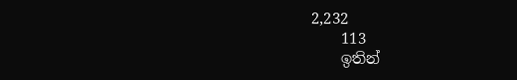2,232
    113
    ඉතින්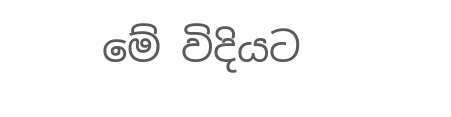මේ විදියට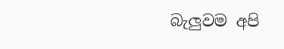බැලුවම අපි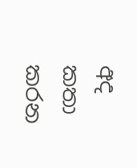අද කතා කරන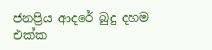ජනප්‍රිය ආදරේ බුදු දහම එක්ක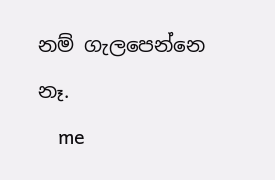නම් ගැලපෙන්නෙ නෑ.
    me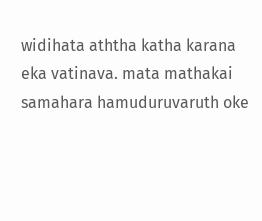widihata aththa katha karana eka vatinava. mata mathakai samahara hamuduruvaruth oke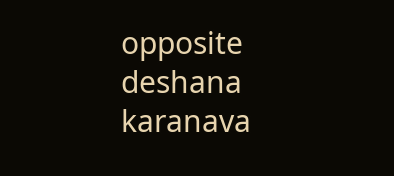opposite deshana karanava